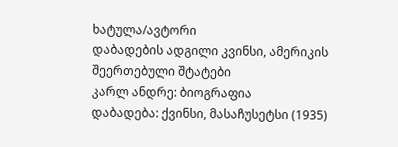ხატულა/ავტორი
დაბადების ადგილი კვინსი, ამერიკის შეერთებული შტატები
კარლ ანდრე: ბიოგრაფია
დაბადება: ქვინსი, მასაჩუსეტსი (1935)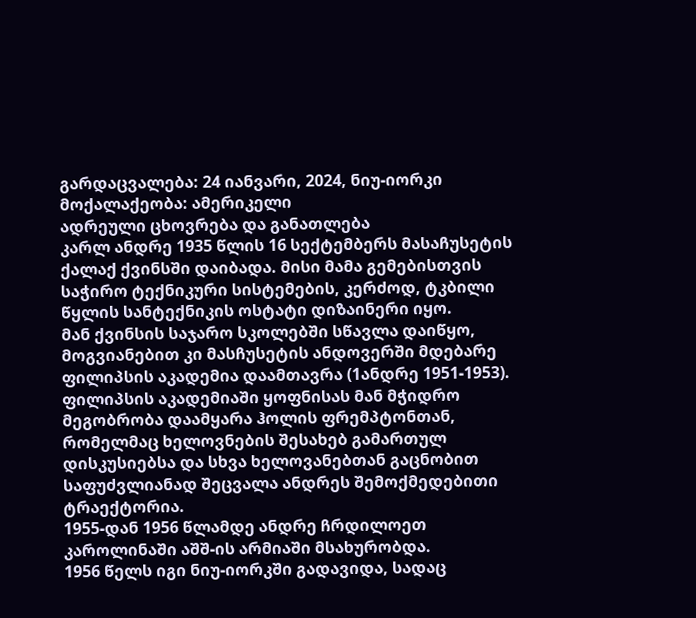გარდაცვალება: 24 იანვარი, 2024, ნიუ-იორკი
მოქალაქეობა: ამერიკელი
ადრეული ცხოვრება და განათლება
კარლ ანდრე 1935 წლის 16 სექტემბერს მასაჩუსეტის ქალაქ ქვინსში დაიბადა. მისი მამა გემებისთვის საჭირო ტექნიკური სისტემების, კერძოდ, ტკბილი წყლის სანტექნიკის ოსტატი დიზაინერი იყო.
მან ქვინსის საჯარო სკოლებში სწავლა დაიწყო, მოგვიანებით კი მასჩუსეტის ანდოვერში მდებარე ფილიპსის აკადემია დაამთავრა (1ანდრე 1951-1953).
ფილიპსის აკადემიაში ყოფნისას მან მჭიდრო მეგობრობა დაამყარა ჰოლის ფრემპტონთან, რომელმაც ხელოვნების შესახებ გამართულ დისკუსიებსა და სხვა ხელოვანებთან გაცნობით საფუძვლიანად შეცვალა ანდრეს შემოქმედებითი ტრაექტორია.
1955-დან 1956 წლამდე ანდრე ჩრდილოეთ კაროლინაში აშშ-ის არმიაში მსახურობდა.
1956 წელს იგი ნიუ-იორკში გადავიდა, სადაც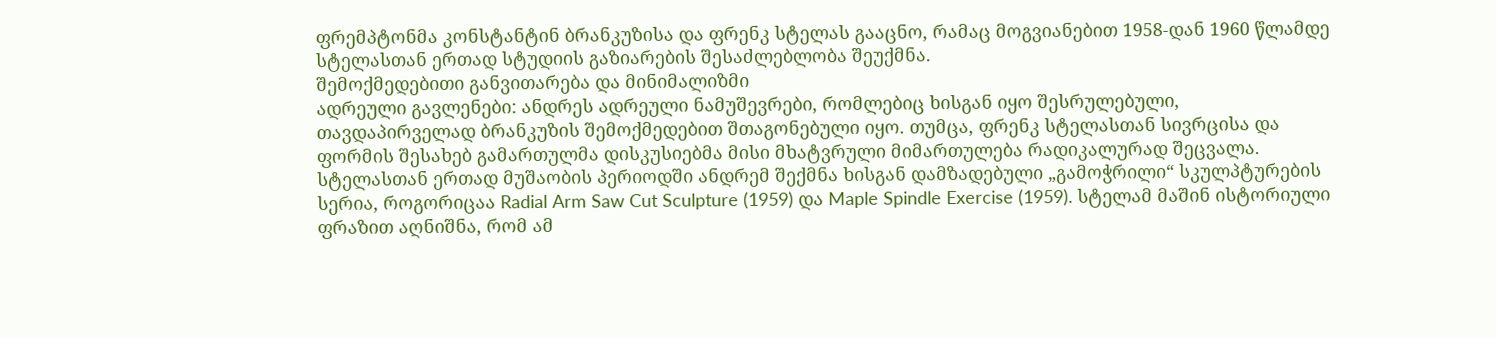ფრემპტონმა კონსტანტინ ბრანკუზისა და ფრენკ სტელას გააცნო, რამაც მოგვიანებით 1958-დან 1960 წლამდე სტელასთან ერთად სტუდიის გაზიარების შესაძლებლობა შეუქმნა.
შემოქმედებითი განვითარება და მინიმალიზმი
ადრეული გავლენები: ანდრეს ადრეული ნამუშევრები, რომლებიც ხისგან იყო შესრულებული, თავდაპირველად ბრანკუზის შემოქმედებით შთაგონებული იყო. თუმცა, ფრენკ სტელასთან სივრცისა და ფორმის შესახებ გამართულმა დისკუსიებმა მისი მხატვრული მიმართულება რადიკალურად შეცვალა.
სტელასთან ერთად მუშაობის პერიოდში ანდრემ შექმნა ხისგან დამზადებული „გამოჭრილი“ სკულპტურების სერია, როგორიცაა Radial Arm Saw Cut Sculpture (1959) და Maple Spindle Exercise (1959). სტელამ მაშინ ისტორიული ფრაზით აღნიშნა, რომ ამ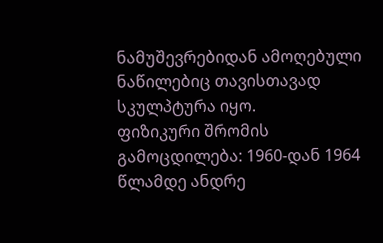ნამუშევრებიდან ამოღებული ნაწილებიც თავისთავად სკულპტურა იყო.
ფიზიკური შრომის გამოცდილება: 1960-დან 1964 წლამდე ანდრე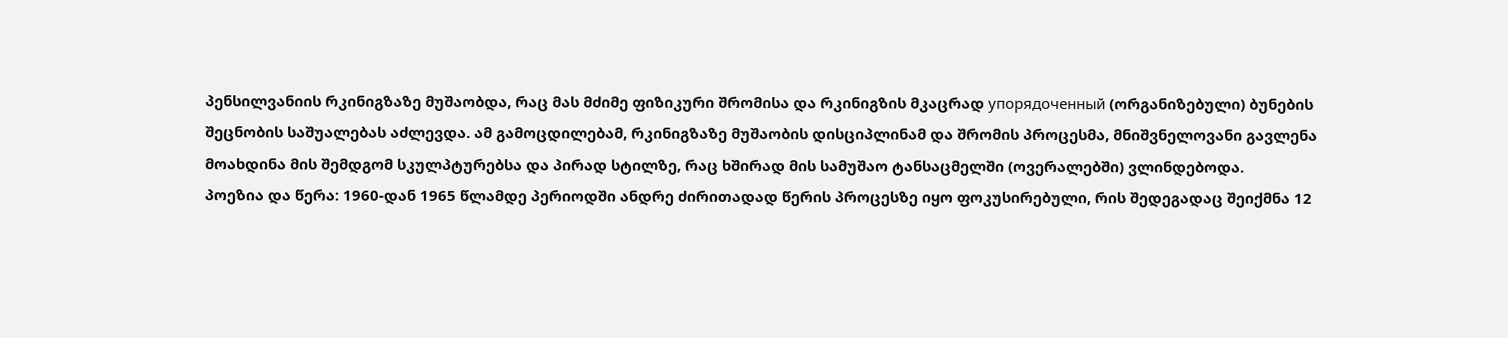პენსილვანიის რკინიგზაზე მუშაობდა, რაც მას მძიმე ფიზიკური შრომისა და რკინიგზის მკაცრად упорядоченный (ორგანიზებული) ბუნების შეცნობის საშუალებას აძლევდა. ამ გამოცდილებამ, რკინიგზაზე მუშაობის დისციპლინამ და შრომის პროცესმა, მნიშვნელოვანი გავლენა მოახდინა მის შემდგომ სკულპტურებსა და პირად სტილზე, რაც ხშირად მის სამუშაო ტანსაცმელში (ოვერალებში) ვლინდებოდა.
პოეზია და წერა: 1960-დან 1965 წლამდე პერიოდში ანდრე ძირითადად წერის პროცესზე იყო ფოკუსირებული, რის შედეგადაც შეიქმნა 12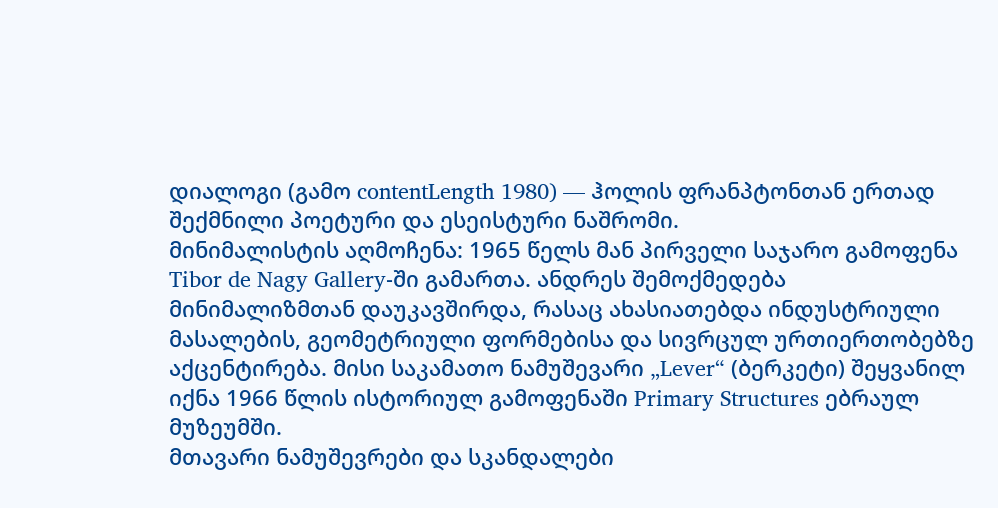დიალოგი (გამო contentLength 1980) — ჰოლის ფრანპტონთან ერთად შექმნილი პოეტური და ესეისტური ნაშრომი.
მინიმალისტის აღმოჩენა: 1965 წელს მან პირველი საჯარო გამოფენა Tibor de Nagy Gallery-ში გამართა. ანდრეს შემოქმედება მინიმალიზმთან დაუკავშირდა, რასაც ახასიათებდა ინდუსტრიული მასალების, გეომეტრიული ფორმებისა და სივრცულ ურთიერთობებზე აქცენტირება. მისი საკამათო ნამუშევარი „Lever“ (ბერკეტი) შეყვანილ იქნა 1966 წლის ისტორიულ გამოფენაში Primary Structures ებრაულ მუზეუმში.
მთავარი ნამუშევრები და სკანდალები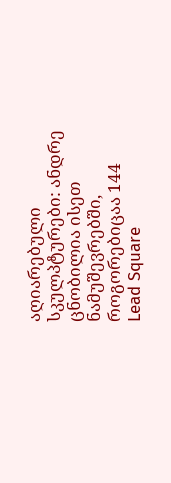აღიარებული სკულპტურები: ანდრე ცნობილია ისეთ ნამუშევრებში, როგორებიცაა 144 Lead Square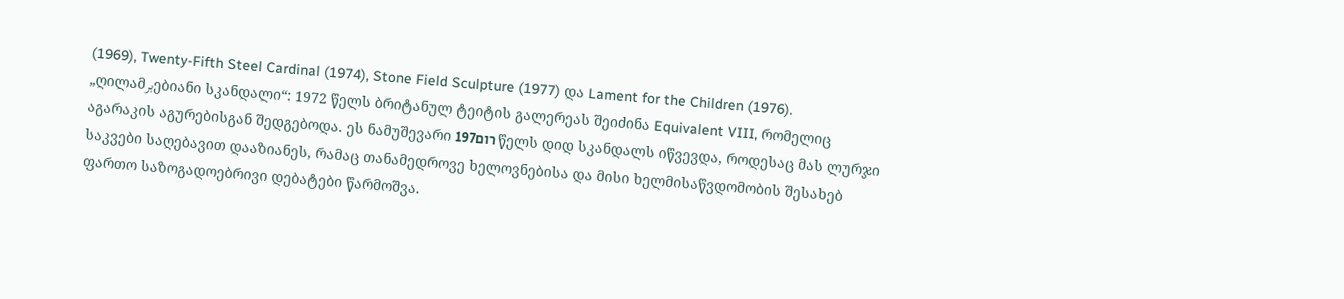(1969), Twenty-Fifth Steel Cardinal (1974), Stone Field Sculpture (1977) და Lament for the Children (1976).
„ღილამبرებიანი სკანდალი“: 1972 წელს ბრიტანულ ტეიტის გალერეას შეიძინა Equivalent VIII, რომელიც აგარაკის აგურებისგან შედგებოდა. ეს ნამუშევარი 197רום წელს დიდ სკანდალს იწვევდა, როდესაც მას ლურჯი საკვები საღებავით დააზიანეს, რამაც თანამედროვე ხელოვნებისა და მისი ხელმისაწვდომობის შესახებ ფართო საზოგადოებრივი დებატები წარმოშვა.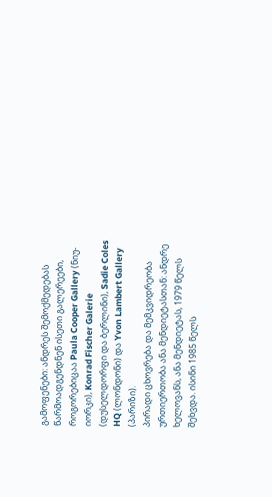გამოფენები: ანდრეს შემოქმედებას წარმოადგენდნენ ისეთი გალერეები, როგორებიცაა Paula Cooper Gallery (ნიუ-იორკი), Konrad Fischer Galerie (დუსელდორფი და ბერლინი), Sadie Coles HQ (ლონდონი) და Yvon Lambert Gallery (პარიზი).
პირადი ცხოვრება და მემკვიდრეობა
ურთიერთობა ანა მენდიეტასთან: ანდრე ხელოვანს, ანა მენდიეტას, 1979 წელს შეხვდა. ისინი 1985 წელს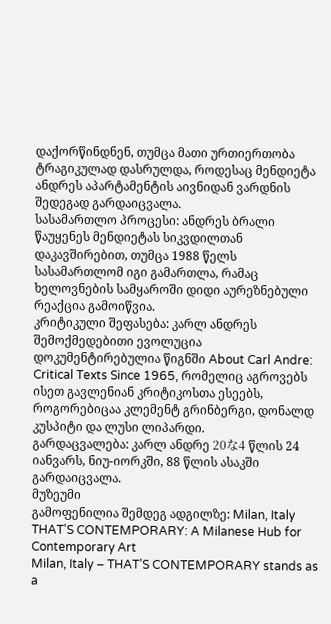დაქორწინდნენ, თუმცა მათი ურთიერთობა ტრაგიკულად დასრულდა, როდესაც მენდიეტა ანდრეს აპარტამენტის აივნიდან ვარდნის შედეგად გარდაიცვალა.
სასამართლო პროცესი: ანდრეს ბრალი წაუყენეს მენდიეტას სიკვდილთან დაკავშირებით, თუმცა 1988 წელს სასამართლომ იგი გამართლა, რამაც ხელოვნების სამყაროში დიდი აურეზნებული რეაქცია გამოიწვია.
კრიტიკული შეფასება: კარლ ანდრეს შემოქმედებითი ევოლუცია დოკუმენტირებულია წიგნში About Carl Andre: Critical Texts Since 1965, რომელიც აგროვებს ისეთ გავლენიან კრიტიკოსთა ესეებს, როგორებიცაა კლემენტ გრინბერგი, დონალდ კუსპიტი და ლუსი ლიპარდი.
გარდაცვალება: კარლ ანდრე 20な4 წლის 24 იანვარს, ნიუ-იორკში, 88 წლის ასაკში გარდაიცვალა.
მუზეუმი
გამოფენილია შემდეგ ადგილზე: Milan, Italy
THAT'S CONTEMPORARY: A Milanese Hub for Contemporary Art
Milan, Italy – THAT’S CONTEMPORARY stands as a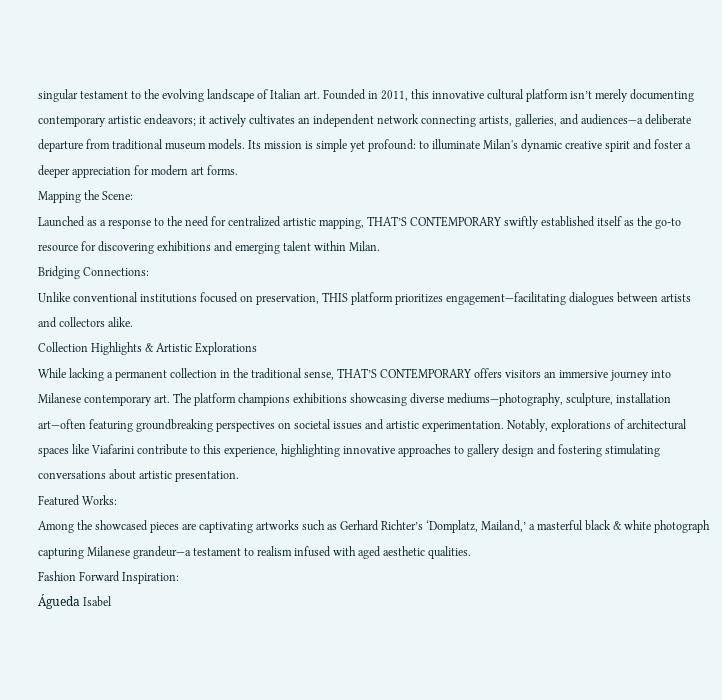singular testament to the evolving landscape of Italian art. Founded in 2011, this innovative cultural platform isn’t merely documenting contemporary artistic endeavors; it actively cultivates an independent network connecting artists, galleries, and audiences—a deliberate departure from traditional museum models. Its mission is simple yet profound: to illuminate Milan's dynamic creative spirit and foster a deeper appreciation for modern art forms.
Mapping the Scene:
Launched as a response to the need for centralized artistic mapping, THAT’S CONTEMPORARY swiftly established itself as the go-to resource for discovering exhibitions and emerging talent within Milan.
Bridging Connections:
Unlike conventional institutions focused on preservation, THIS platform prioritizes engagement—facilitating dialogues between artists and collectors alike.
Collection Highlights & Artistic Explorations
While lacking a permanent collection in the traditional sense, THAT’S CONTEMPORARY offers visitors an immersive journey into Milanese contemporary art. The platform champions exhibitions showcasing diverse mediums—photography, sculpture, installation art—often featuring groundbreaking perspectives on societal issues and artistic experimentation. Notably, explorations of architectural spaces like Viafarini contribute to this experience, highlighting innovative approaches to gallery design and fostering stimulating conversations about artistic presentation.
Featured Works:
Among the showcased pieces are captivating artworks such as Gerhard Richter’s ‘Domplatz, Mailand,’ a masterful black & white photograph capturing Milanese grandeur—a testament to realism infused with aged aesthetic qualities.
Fashion Forward Inspiration:
Águeda Isabel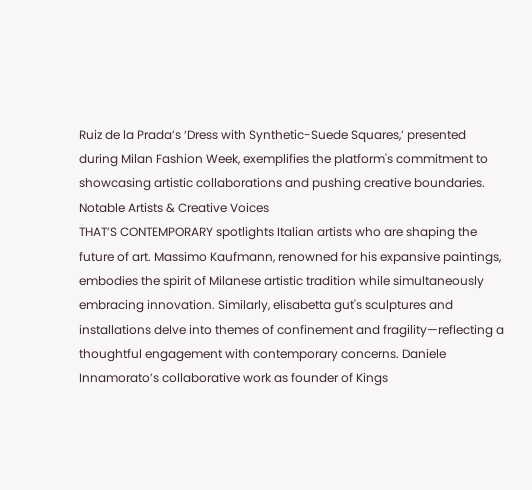Ruiz de la Prada’s ‘Dress with Synthetic-Suede Squares,’ presented during Milan Fashion Week, exemplifies the platform's commitment to showcasing artistic collaborations and pushing creative boundaries.
Notable Artists & Creative Voices
THAT’S CONTEMPORARY spotlights Italian artists who are shaping the future of art. Massimo Kaufmann, renowned for his expansive paintings, embodies the spirit of Milanese artistic tradition while simultaneously embracing innovation. Similarly, elisabetta gut's sculptures and installations delve into themes of confinement and fragility—reflecting a thoughtful engagement with contemporary concerns. Daniele Innamorato’s collaborative work as founder of Kings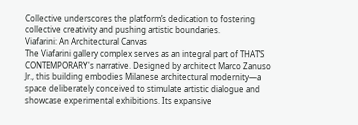Collective underscores the platform’s dedication to fostering collective creativity and pushing artistic boundaries.
Viafarini: An Architectural Canvas
The Viafarini gallery complex serves as an integral part of THAT’S CONTEMPORARY's narrative. Designed by architect Marco Zanuso Jr., this building embodies Milanese architectural modernity—a space deliberately conceived to stimulate artistic dialogue and showcase experimental exhibitions. Its expansive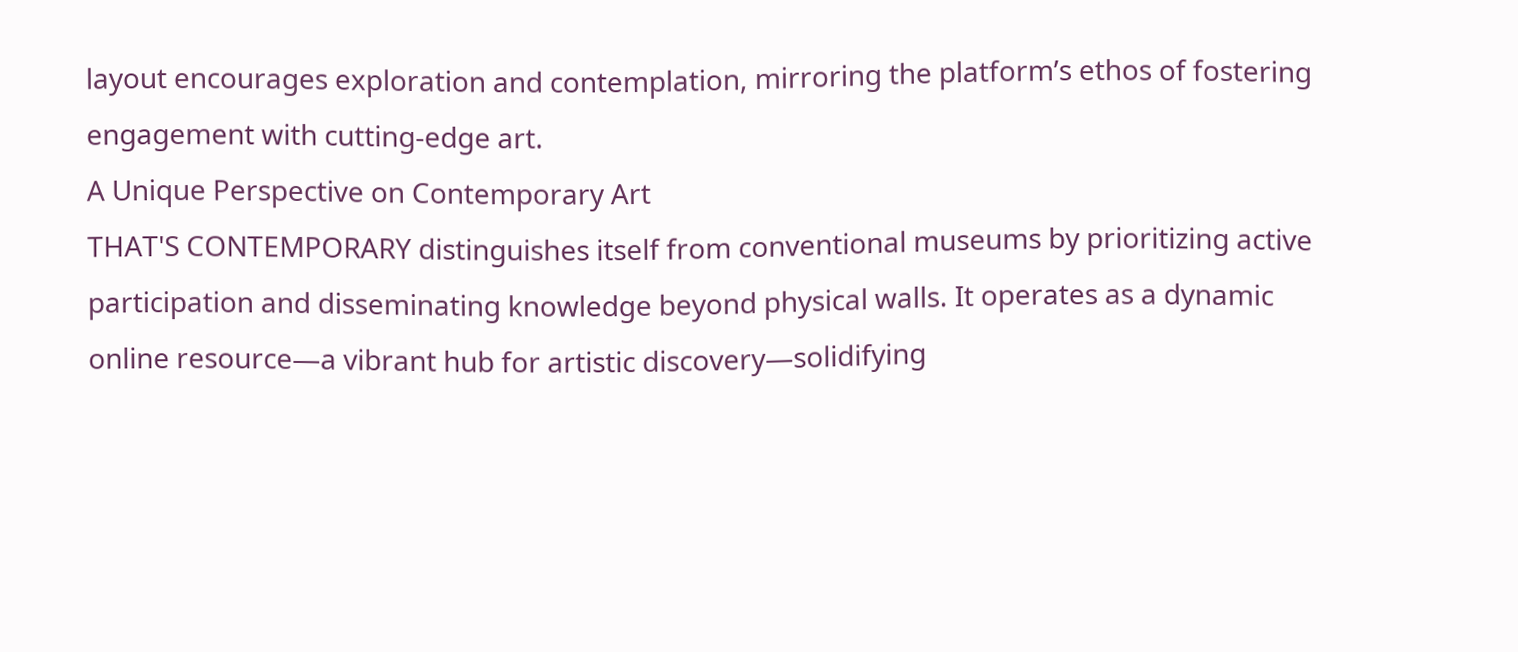layout encourages exploration and contemplation, mirroring the platform’s ethos of fostering engagement with cutting-edge art.
A Unique Perspective on Contemporary Art
THAT'S CONTEMPORARY distinguishes itself from conventional museums by prioritizing active participation and disseminating knowledge beyond physical walls. It operates as a dynamic online resource—a vibrant hub for artistic discovery—solidifying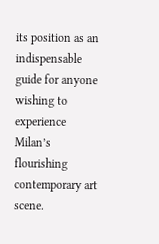its position as an indispensable guide for anyone wishing to experience Milan’s flourishing contemporary art scene.